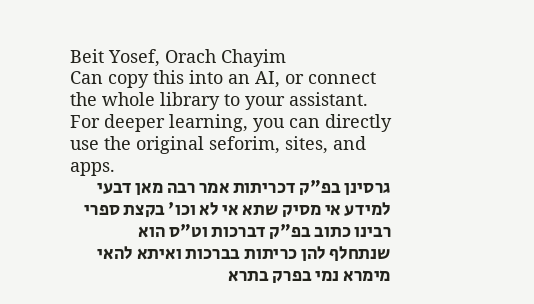Beit Yosef, Orach Chayim
Can copy this into an AI, or connect the whole library to your assistant. For deeper learning, you can directly use the original seforim, sites, and apps.
גרסינן בפ"ק דכריתות אמר רבה מאן דבעי למידע אי מסיק שתא אי לא וכו' בקצת ספרי רבינו כתוב בפ"ק דברכות וט"ס הוא שנתחלף להן כריתות בברכות ואיתא להאי מימרא נמי בפרק בתרא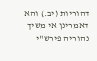דהוריות (יב.) והא דאמרינן אי משיך נהוריה פירש"י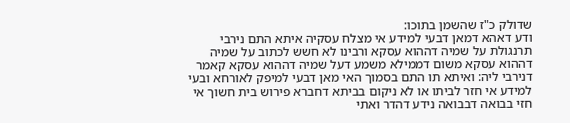שדולק כ"ז שהשמן בתוכו:
ודע דאהא דמאן דבעי למידע אי מצלח עסקיה איתא התם נירבי תרנגולת על שמיה דההוא עסקא ורבינו לא חשש לכתוב על שמיה דההוא עסקא משום דממילא משמע דעל שמיה דההוא עסקא קאמר דנירבי ליה: ואיתא תו התם בסמוך האי מאן דבעי למיפק לאורחא ובעי למידע אי חזר לביתו או לא ניקום בביתא דחברא פירוש בית חשוך אי חזי בבואה דבבואה נידע דהדר ואתי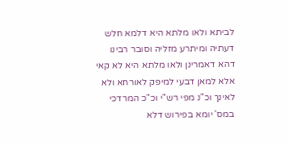לביתא ולאו מלתא היא דלמא חלש דעתיה ומיתרע מזליה וסובר רבינו דהא דאמרינן ולאו מלתא היא לא קאי אלא למאן דבעי למיפק לאורחא ולא לאינך וכ"נ מפי רש"י וכ"כ המרדכי במס' יומא בפירוש דלא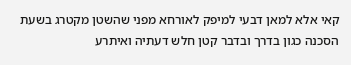קאי אלא למאן דבעי למיפק לאורחא מפני שהשטן מקטרג בשעת הסכנה כגון בדרך ובדבר קטן חלש דעתיה ואיתרע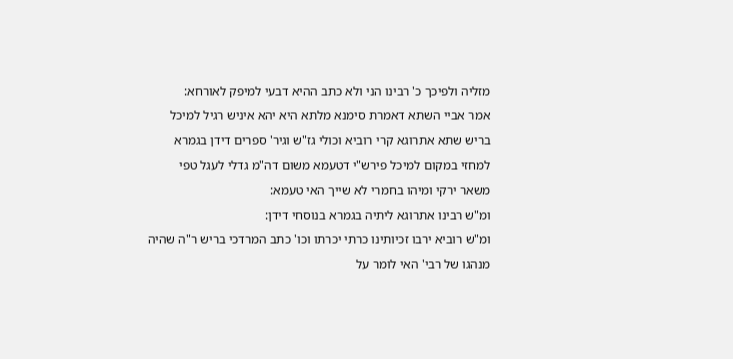מזליה ולפיכך כ' רבינו הני ולא כתב ההיא דבעי למיפק לאורחא:
אמר אביי השתא דאמרת סימנא מלתא היא יהא איניש רגיל למיכל בריש שתא אתרוגא קרי רוביא וכולי גז"ש וגיר' ספרים דידן בגמרא למחזי במקום למיכל פירש"י דטעמא משום דה"מ גדלי לעגל טפי משאר ירקי ומיהו בחמרי לא שייך האי טעמא:
ומ"ש רבינו אתרוגא ליתיה בגמרא בנוסחי דידן:
ומ"ש רוביא ירבו זכיותינו כרתי יכרתו וכו' כתב המרדכי בריש ר"ה שהיה מנהגו של רבי' האי לומר על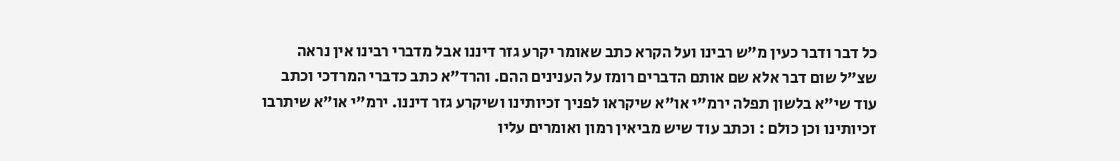כל דבר ודבר כעין מ"ש רבינו ועל הקרא כתב שאומר יקרע גזר דיננו אבל מדברי רבינו אין נראה שצ"ל שום דבר אלא שם אותם הדברים רומז על הענינים ההם. והרד"א כתב כדברי המרדכי וכתב עוד שי"א בלשון תפלה ירמ"י או"א שיקראו לפניך זכיותינו ושיקרע גזר דיננו. ירמ"י או"א שיתרבו זכיותינו וכן כולם : וכתב עוד שיש מביאין רמון ואומרים עליו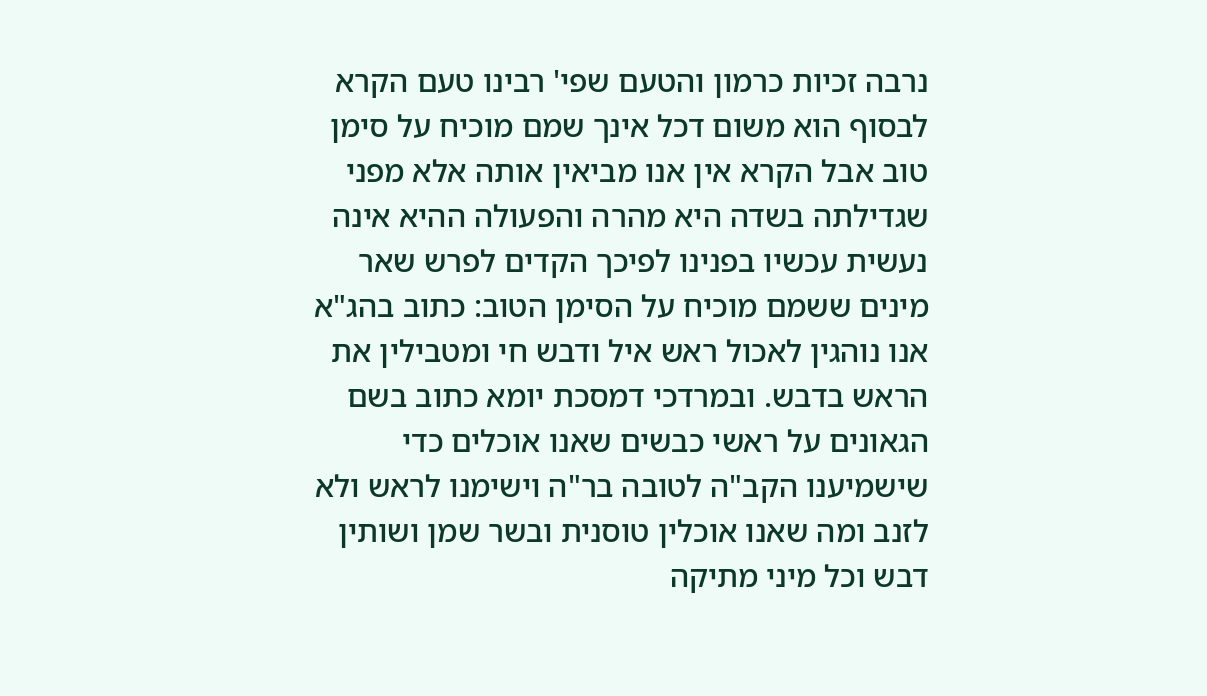נרבה זכיות כרמון והטעם שפי' רבינו טעם הקרא לבסוף הוא משום דכל אינך שמם מוכיח על סימן טוב אבל הקרא אין אנו מביאין אותה אלא מפני שגדילתה בשדה היא מהרה והפעולה ההיא אינה נעשית עכשיו בפנינו לפיכך הקדים לפרש שאר מינים ששמם מוכיח על הסימן הטוב: כתוב בהג"א אנו נוהגין לאכול ראש איל ודבש חי ומטבילין את הראש בדבש. ובמרדכי דמסכת יומא כתוב בשם הגאונים על ראשי כבשים שאנו אוכלים כדי שישמיענו הקב"ה לטובה בר"ה וישימנו לראש ולא לזנב ומה שאנו אוכלין טוסנית ובשר שמן ושותין דבש וכל מיני מתיקה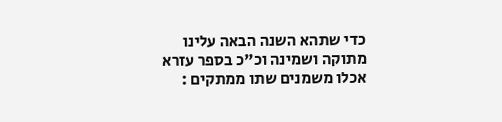כדי שתהא השנה הבאה עלינו מתוקה ושמינה וכ"כ בספר עזרא אכלו משמנים שתו ממתקים :